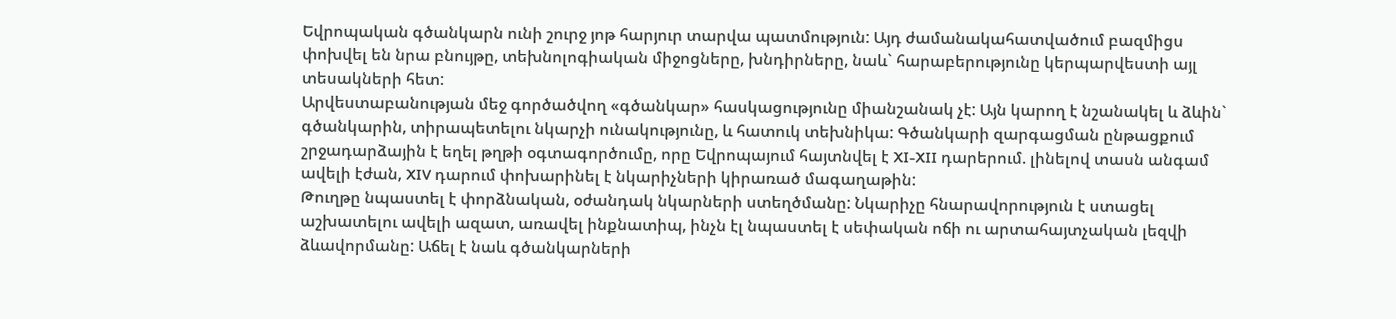Եվրոպական գծանկարն ունի շուրջ յոթ հարյուր տարվա պատմություն: Այդ ժամանակահատվածում բազմիցս փոխվել են նրա բնույթը, տեխնոլոգիական միջոցները, խնդիրները, նաև` հարաբերությունը կերպարվեստի այլ տեսակների հետ:
Արվեստաբանության մեջ գործածվող «գծանկար» հասկացությունը միանշանակ չէ: Այն կարող է նշանակել և ձևին` գծանկարին, տիրապետելու նկարչի ունակությունը, և հատուկ տեխնիկա: Գծանկարի զարգացման ընթացքում շրջադարձային է եղել թղթի օգտագործումը, որը Եվրոպայում հայտնվել է XI-XII դարերում. լինելով տասն անգամ ավելի էժան, XIV դարում փոխարինել է նկարիչների կիրառած մագաղաթին:
Թուղթը նպաստել է փորձնական, օժանդակ նկարների ստեղծմանը: Նկարիչը հնարավորություն է ստացել աշխատելու ավելի ազատ, առավել ինքնատիպ, ինչն էլ նպաստել է սեփական ոճի ու արտահայտչական լեզվի ձևավորմանը: Աճել է նաև գծանկարների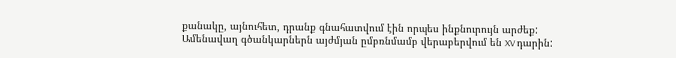քանակը, այնուհետ, դրանք գնահատվում էին որպես ինքնուրույն արժեք: Ամենավաղ գծանկարներն այժմյան ըմբռնմամբ վերաբերվում են XV դարին: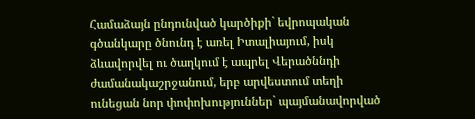Համաձայն ընդունված կարծիքի` եվրոպական գծանկարը ծնունդ է առել Իտալիայում, իսկ ձևավորվել ու ծաղկում է ապրել Վերածննդի ժամանակաշրջանում, երբ արվեստում տեղի ունեցան նոր փոփոխություններ` պայմանավորված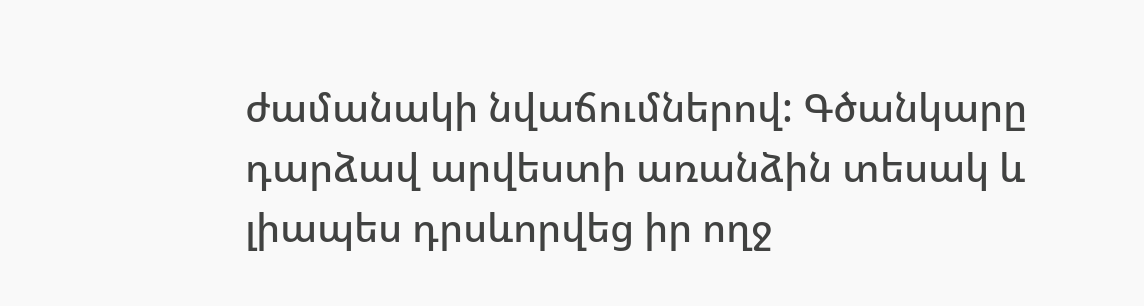ժամանակի նվաճումներով: Գծանկարը դարձավ արվեստի առանձին տեսակ և լիապես դրսևորվեց իր ողջ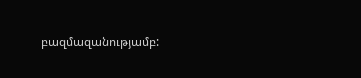բազմազանությամբ: